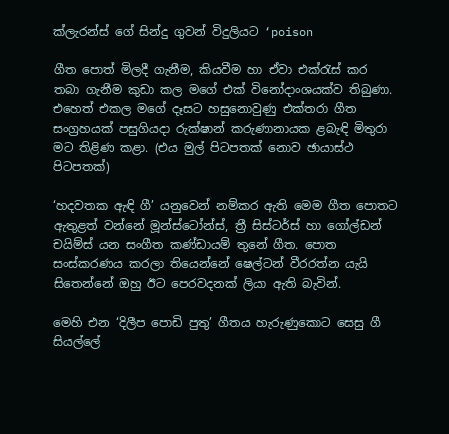ක්ලැරන්ස් ගේ සින්දු ගුවන් විදුලියට ‘poison

ගීත පොත් මිලදී ගැනීම, කියවීම හා ඒවා එක්රැස් කර තබා ගැනීම කුඩා කල මගේ එක් විනෝදාංශයක්ව තිබුණා. එහෙත් එකල මගේ දෑසට හසුනොවුණු එක්තරා ගීත සංග්‍රහයක් පසුගියදා රුක්ෂාන් කරුණානායක ළබැඳි මිතුරා මට තිළිණ කළා. (එය මුල් පිටපතක් නොව ඡායාස්ථ පිටපතක්)

‘හදවතක ඇඳි ගී’ යනුවෙන් නම්කර ඇති මෙම ගීත පොතට ඇතුළත් වන්නේ මූන්ස්ටෝන්ස්, ත්‍රී සිස්ටර්ස් හා ගෝල්ඩන් චයිම්ස් යන සංගීත කණ්ඩායම් තුනේ ගීත. පොත සංස්කරණය කරලා තියෙන්නේ ෂෙල්ටන් වීරරත්න යැයි සිතෙන්නේ ඔහු ඊට පෙරවදනක් ලියා ඇති බැවින්.

මෙහි එන ‘දිලීප පොඩි පුතු’ ගීතය හැරුණුකොට සෙසු ගී සියල්ලේ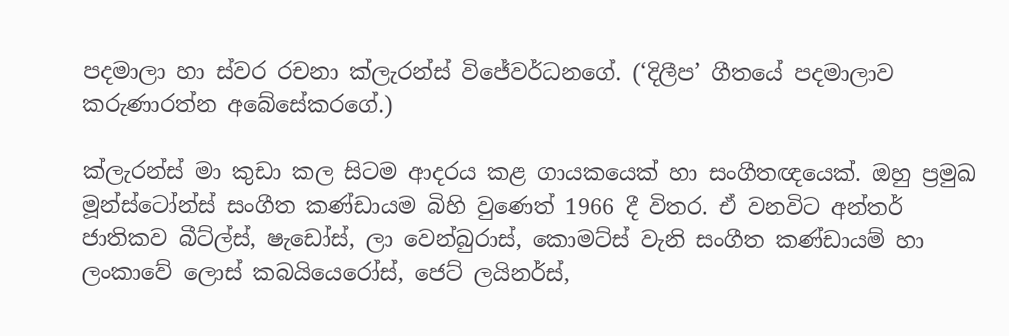පදමාලා හා ස්වර රචනා ක්ලැරන්ස් විජේවර්ධනගේ. (‘දිලීප’ ගීතයේ පදමාලාව කරුණාරත්න අබේසේකරගේ.)

ක්ලැරන්ස් මා කුඩා කල සිටම ආදරය කළ ගායකයෙක් හා සංගීතඥයෙක්. ඔහු ප්‍රමුඛ මූන්ස්ටෝන්ස් සංගීත කණ්ඩායම බිහි වුණෙත් 1966 දී විතර. ඒ වනවිට අන්තර් ජාතිකව බීට්ල්ස්, ෂැඩෝස්, ලා වෙන්බුරාස්, කොමට්ස් වැනි සංගීත කණ්ඩායම් හා ලංකාවේ ලොස් කබයියෙරෝස්, ජෙට් ලයිනර්ස්,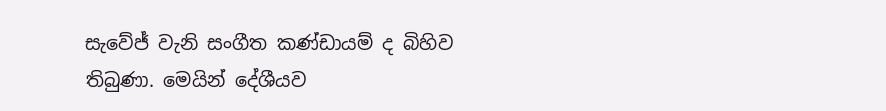සැවේජ් වැනි සංගීත කණ්ඩායම් ද බිහිව තිබුණා. මෙයින් දේශීයව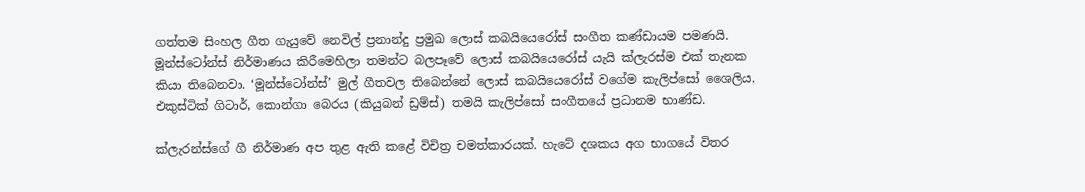ගත්තම සිංහල ගීත ගැයුවේ නෙවිල් ප්‍රනාන්දු ප්‍රමුඛ ලොස් කබයියෙරෝස් සංගීත කණ්ඩායම පමණයි. මූන්ස්ටෝන්ස් නිර්මාණය කිරීමෙහිලා තමන්ට බලපෑවේ ලොස් කබයියෙරෝස් යැයි ක්ලැරස්ම එක් තැනක කියා තිබෙනවා. ‘මූන්ස්ටෝන්ස්’ මුල් ගීතවල තිබෙන්නේ ලොස් කබයියෙරෝස් වගේම කැලිප්සෝ ශෛලිය. එකුස්ටික් ගිටාර්, කොන්ගා බෙරය (කියුබන් ඩ්‍රම්ස්) තමයි කැලිප්සෝ සංගීතයේ ප්‍රධානම භාණ්ඩ.

ක්ලැරන්ස්ගේ ගී නිර්මාණ අප තුළ ඇති කළේ විචිත්‍ර චමත්කාරයක්. හැටේ දශකය අග භාගයේ විතර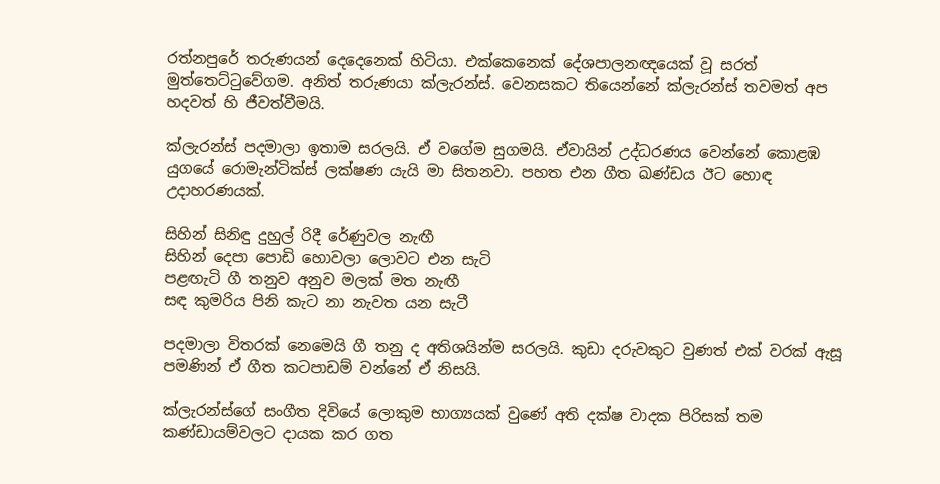රත්නපුරේ තරුණයන් දෙදෙනෙක් හිටියා. එක්කෙනෙක් දේශපාලනඥයෙක් වූ සරත් මුත්තෙට්ටුවේගම. අනිත් තරුණයා ක්ලැරන්ස්. වෙනසකට තියෙන්නේ ක්ලැරන්ස් තවමත් අප හදවත් හි ජීවත්වීමයි.

ක්ලැරන්ස් පදමාලා ඉතාම සරලයි. ඒ වගේම සුගමයි. ඒවායින් උද්ධරණය වෙන්නේ කොළඹ යුගයේ රොමැන්ටික්ස් ලක්ෂණ යැයි මා සිතනවා. පහත එන ගීත ඛණ්ඩය ඊට හොඳ උදාහරණයක්.

සිහින් සිනිඳු දුහුල් රිදී රේණුවල නැඟී
සිහින් දෙපා පොඩි හොවලා ලොවට එන සැටි
පළඟැටි ගී තනුව අනුව මලක් මත නැඟී
සඳ කුමරිය පිනි කැට නා නැවත යන සැටී

පදමාලා විතරක් නෙමෙයි ගී තනු ද අතිශයින්ම සරලයි. කුඩා දරුවකුට වුණත් එක් වරක් ඇසූ පමණින් ඒ ගීත කටපාඩම් වන්නේ ඒ නිසයි.

ක්ලැරන්ස්ගේ සංගීත දිවියේ ලොකුම භාග්‍යයක් වුණේ අති දක්ෂ වාදක පිරිසක් තම කණ්ඩායම්වලට දායක කර ගත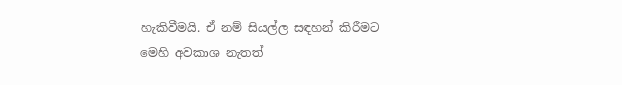හැකිවීමයි. ඒ නම් සියල්ල සඳහන් කිරීමට මෙහි අවකාශ නැතත්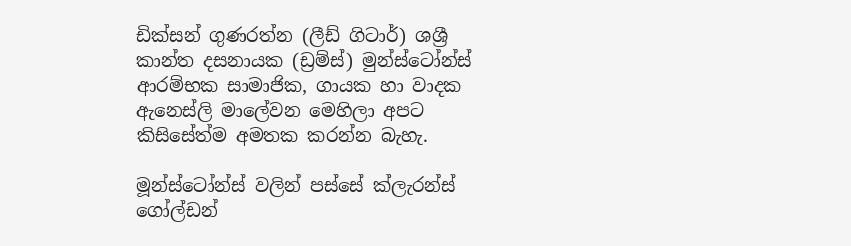ඩික්සන් ගුණරත්න (ලීඩ් ගිටාර්) ශශ්‍රී කාන්ත දසනායක (ඩ්‍රම්ස්) මුන්ස්ටෝන්ස් ආරම්භක සාමාජික, ගායක හා වාදක ඇනෙස්ලි මාලේවන මෙහිලා අපට කිසිසේත්ම අමතක කරන්න බැහැ.

මූන්ස්ටෝන්ස් වලින් පස්සේ ක්ලැරන්ස් ගෝල්ඩන්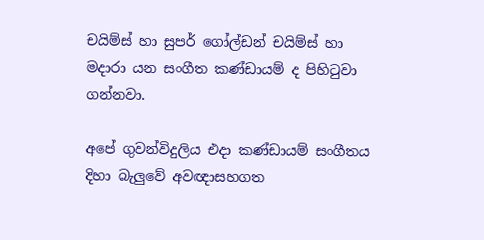චයිම්ස් හා සුපර් ගෝල්ඩන් චයිම්ස් හා මදාරා යන සංගීත කණ්ඩායම් ද පිහිටුවා ගන්නවා.

අපේ ගුවන්විදුලිය එදා කණ්ඩායම් සංගීතය දිහා බැලුවේ අවඥාසහගත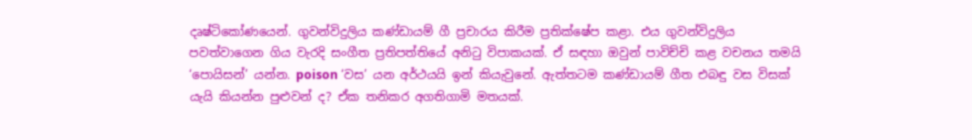දෘෂ්ටිකෝණයෙන්. ගුවන්විදුලිය කණ්ඩායම් ගී ප්‍රචාරය කිරීම ප්‍රතික්ෂේප කළා. එය ගුවන්විදුලිය පවත්වාගෙන ගිය වැරදි සංගීත ප්‍රතිපත්තියේ අනිටු විපාකයක්. ඒ සඳහා ඔවුන් පාවිච්චි කළ වචනය තමයි ‘පොයිසන්’ යන්න. poison ‘වස’ යන අර්ථයයි ඉන් කියැවුනේ. ඇත්තටම කණ්ඩායම් ගීත එබඳු වස විසක් යැයි කියන්න පුළුවන් ද? ඒක තනිකර අගතිගාමි මතයක්.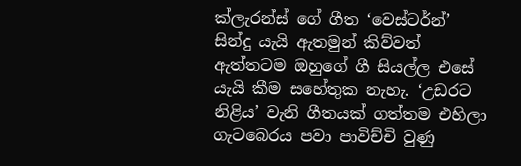ක්ලැරන්ස් ගේ ගීත ‘වෙස්ටර්න්’ සින්දු යැයි ඇතමුන් කිව්වත් ඇත්තටම ඔහුගේ ගී සියල්ල එසේ යැයි කීම සහේතුක නැහැ. ‘උඩරට නිළිය’ වැනි ගීතයක් ගත්තම එහිලා ගැටබෙරය පවා පාවිච්චි වුණු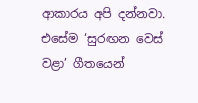ආකාරය අපි දන්නවා. එසේම ‘සුරඟන වෙස් වළා’ ගීතයෙන්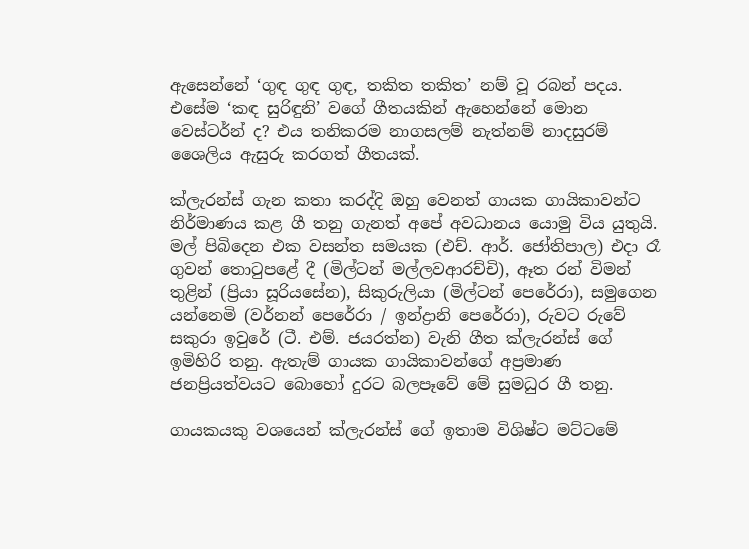ඇසෙන්නේ ‘ගුඳ ගුඳ ගුඳ, තකිත තකිත’ නම් වූ රබන් පදය. එසේම ‘කඳ සුරිඳුනි’ වගේ ගීතයකින් ඇහෙන්නේ මොන වෙස්ටර්න් ද? එය තනිකරම නාගසලම් නැත්නම් නාදසුරම් ශෛලිය ඇසුරු කරගත් ගීතයක්.

ක්ලැරන්ස් ගැන කතා කරද්දි ඔහු වෙනත් ගායක ගායිකාවන්ට නිර්මාණය කළ ගී තනු ගැනත් අපේ අවධානය යොමු විය යුතුයි. මල් පිබිදෙන එක වසන්ත සමයක (එච්. ආර්. ජෝතිපාල) එදා රෑ ගුවන් තොටුපළේ දී (මිල්ටන් මල්ලවආරච්චි), ඈත රන් විමන් තුළින් (ප්‍රියා සූරියසේන), සිකුරුලියා (මිල්ටන් පෙරේරා), සමුගෙන යන්නෙමි (වර්නන් පෙරේරා / ඉන්ද්‍රානි පෙරේරා), රුවට රුවේ සකුරා ඉවුරේ (ටී. එම්. ජයරත්න) වැනි ගීත ක්ලැරන්ස් ගේ ඉමිහිරි තනු. ඇතැම් ගායක ගායිකාවන්ගේ අප්‍රමාණ ජනප්‍රියත්වයට බොහෝ දුරට බලපෑවේ මේ සුමධුර ගී තනු.

ගායකයකු වශයෙන් ක්ලැරන්ස් ගේ ඉතාම විශිෂ්ට මට්ටමේ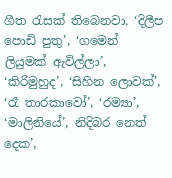ගීත රැසක් තිබෙනවා. ‘දිලීප පොඩි පුතු’, ‘ගමෙන් ලියුමක් ඇවිල්ලා’, ‘කිරිමුහුද’, ‘සිහින ලොවක්’, ‘රෑ තාරකාවෝ’, ‘රම්‍යා’, ‘මාලිනියේ’, නිදිබර නෙත් දෙක’,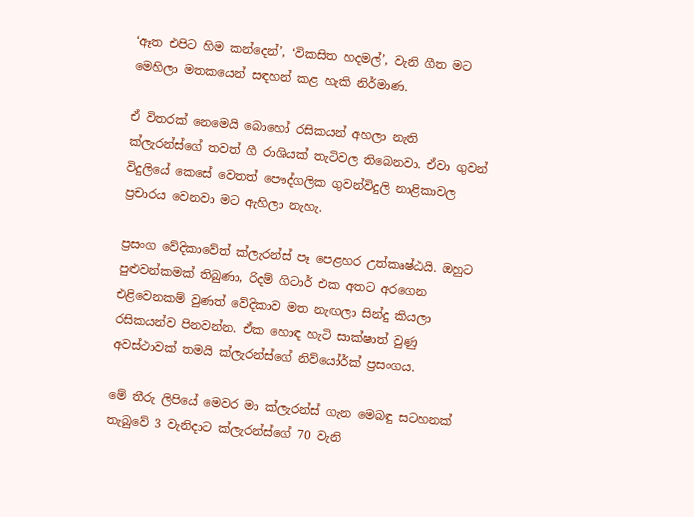‘ඈත එපිට හිම කන්දෙන්’, ‘විකසිත හදමල්’, වැනි ගීත මට මෙහිලා මතකයෙන් සඳහන් කළ හැකි නිර්මාණ.

ඒ විතරක් නෙමෙයි බොහෝ රසිකයන් අහලා නැති ක්ලැරන්ස්ගේ තවත් ගී රාශියක් තැටිවල තිබෙනවා. ඒවා ගුවන් විදුලියේ කෙසේ වෙතත් පෞද්ගලික ගුවන්විදුලි නාළිකාවල ප්‍රචාරය වෙනවා මට ඇහිලා නැහැ.

ප්‍රසංග වේදිකාවේත් ක්ලැරන්ස් පෑ පෙළහර උත්කෘෂ්ඨයි. ඔහුට පුළුවන්කමක් තිබුණා, රිදම් ගිටාර් එක අතට අරගෙන එළිවෙනකම් වුණත් වේදිකාව මත නැඟලා සින්දු කියලා රසිකයන්ව පිනවන්න. ඒක හොඳ හැටි සාක්ෂාත් වුණු අවස්ථාවක් තමයි ක්ලැරන්ස්ගේ නිව්යෝර්ක් ප්‍රසංගය.

මේ තීරු ලිපියේ මෙවර මා ක්ලැරන්ස් ගැන මෙබඳු සටහනක් තැබුවේ 3 වැනිදාට ක්ලැරන්ස්ගේ 70 වැනි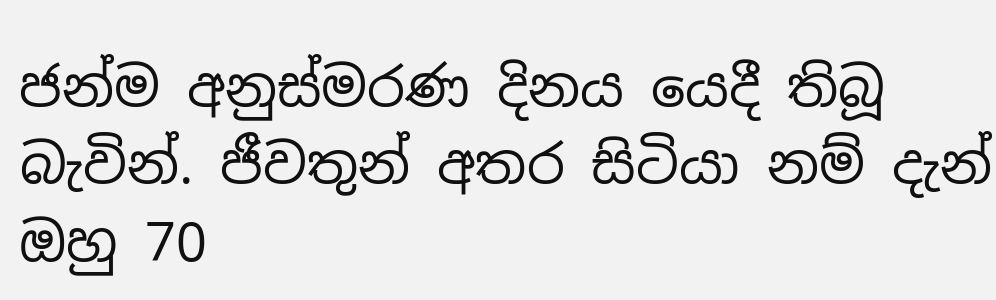ජන්ම අනුස්මරණ දිනය යෙදී තිබූ බැවින්. ජීවතුන් අතර සිටියා නම් දැන් ඔහු 70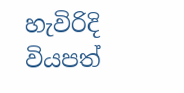හැවිරිදි වියපත්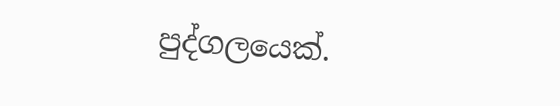පුද්ගලයෙක්.